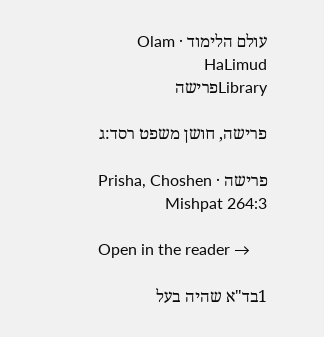עולם הלימוד · Olam HaLimud
Libraryפרישה

פרישה, חושן משפט רסד:ג

פרישה · Prisha, Choshen Mishpat 264:3

Open in the reader →

1בד"א שהיה בעל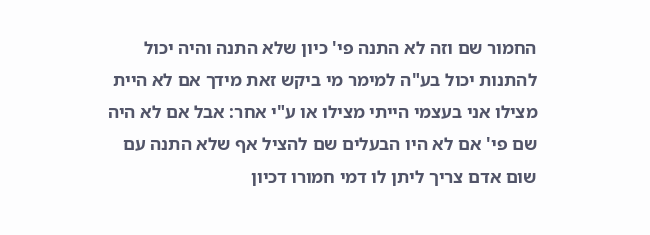החמור שם וזה לא התנה פי' כיון שלא התנה והיה יכול להתנות יכול בע"ה למימר מי ביקש זאת מידך אם לא היית מצילו אני בעצמי הייתי מצילו או ע"י אחר: אבל אם לא היה שם פי' אם לא היו הבעלים שם להציל אף שלא התנה עם שום אדם צריך ליתן לו דמי חמורו דכיון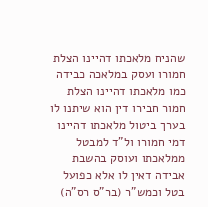שהניח מלאכתו דהיינו הצלת חמורו ועסק במלאכה כבידה כמו מלאכתו דהיינו הצלת חמור חבירו דין הוא שיתנו לו בערך ביטול מלאכתו דהיינו דמי חמורו ול"ד למבטל ממלאכתו ועוסק בהשבת אבידה דאין לו אלא כפועל בטל וכמש"ר (בר"ס רס"ה)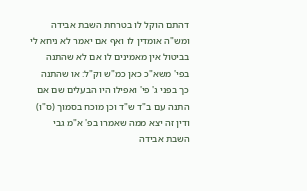דהתם הוקל לו בטרחת השבת אבידה ומש"ה אומדין לו ואף אם יאמר לא ניחא לי בביטול אין מאמינים לו אם לא שהתנה בפי' משא"כ כאן כמ"ש וק"ל: או שהתנה כך בפני ג' פי' ואפילו היו הבעלים שם אם התנה עם ב"ד ש"ד וכן מוכח בסמוך (ס"ו) ודין זה יצא ממה שאמרו בפ' א"מ גבי השבת אבידה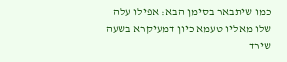כמו שיתבאר בסימן הבא: אפילו עלה שלו מאליו טעמא כיון דמעיקרא בשעה שירד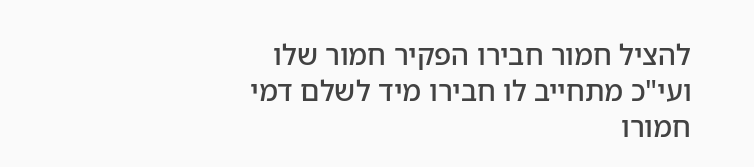להציל חמור חבירו הפקיר חמור שלו ועי"כ מתחייב לו חבירו מיד לשלם דמי חמורו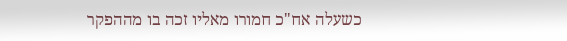כשעלה אח"כ חמורו מאליו זכה בו מההפקר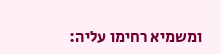ומשמיא רחימו עליה: